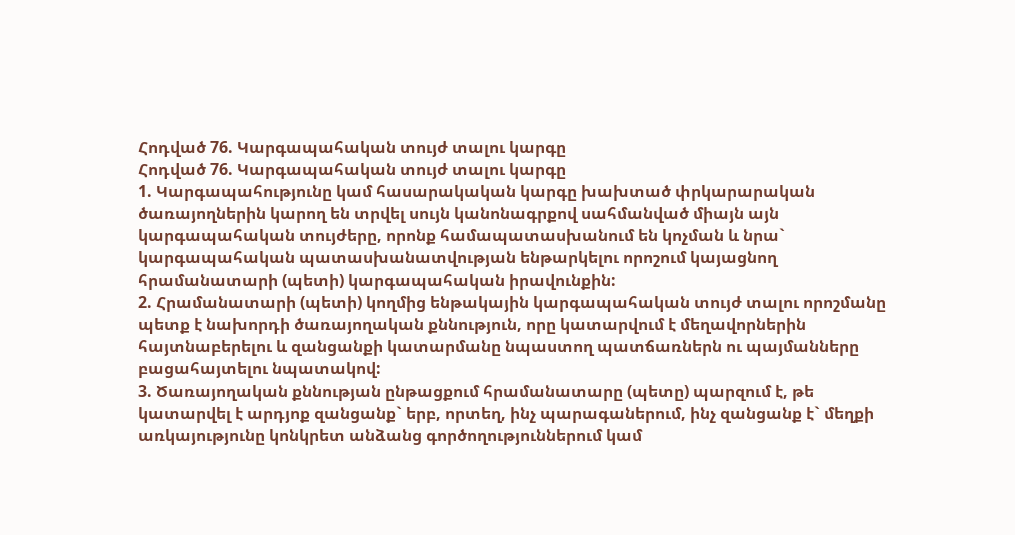Հոդված 76. Կարգապահական տույժ տալու կարգը
Հոդված 76. Կարգապահական տույժ տալու կարգը
1. Կարգապահությունը կամ հասարակական կարգը խախտած փրկարարական ծառայողներին կարող են տրվել սույն կանոնագրքով սահմանված միայն այն կարգապահական տույժերը, որոնք համապատասխանում են կոչման և նրա` կարգապահական պատասխանատվության ենթարկելու որոշում կայացնող հրամանատարի (պետի) կարգապահական իրավունքին:
2. Հրամանատարի (պետի) կողմից ենթակային կարգապահական տույժ տալու որոշմանը պետք է նախորդի ծառայողական քննություն, որը կատարվում է մեղավորներին հայտնաբերելու և զանցանքի կատարմանը նպաստող պատճառներն ու պայմանները բացահայտելու նպատակով:
3. Ծառայողական քննության ընթացքում հրամանատարը (պետը) պարզում է, թե կատարվել է արդյոք զանցանք` երբ, որտեղ, ինչ պարագաներում, ինչ զանցանք է` մեղքի առկայությունը կոնկրետ անձանց գործողություններում կամ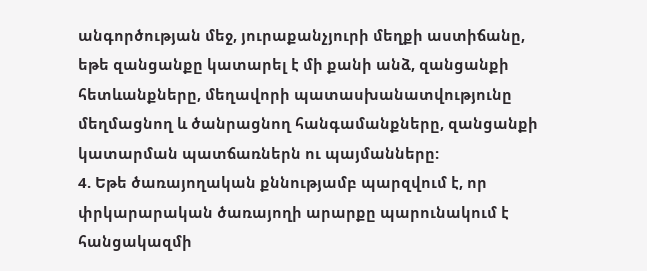անգործության մեջ, յուրաքանչյուրի մեղքի աստիճանը, եթե զանցանքը կատարել է մի քանի անձ, զանցանքի հետևանքները, մեղավորի պատասխանատվությունը մեղմացնող և ծանրացնող հանգամանքները, զանցանքի կատարման պատճառներն ու պայմանները:
4. Եթե ծառայողական քննությամբ պարզվում է, որ փրկարարական ծառայողի արարքը պարունակում է հանցակազմի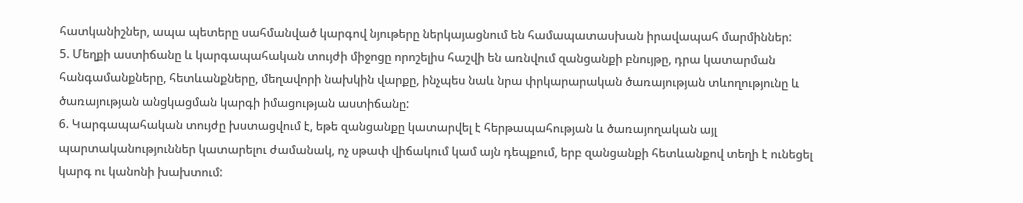հատկանիշներ, ապա պետերը սահմանված կարգով նյութերը ներկայացնում են համապատասխան իրավապահ մարմիններ:
5. Մեղքի աստիճանը և կարգապահական տույժի միջոցը որոշելիս հաշվի են առնվում զանցանքի բնույթը, դրա կատարման հանգամանքները, հետևանքները, մեղավորի նախկին վարքը, ինչպես նաև նրա փրկարարական ծառայության տևողությունը և ծառայության անցկացման կարգի իմացության աստիճանը:
6. Կարգապահական տույժը խստացվում է, եթե զանցանքը կատարվել է հերթապահության և ծառայողական այլ պարտականություններ կատարելու ժամանակ, ոչ սթափ վիճակում կամ այն դեպքում, երբ զանցանքի հետևանքով տեղի է ունեցել կարգ ու կանոնի խախտում: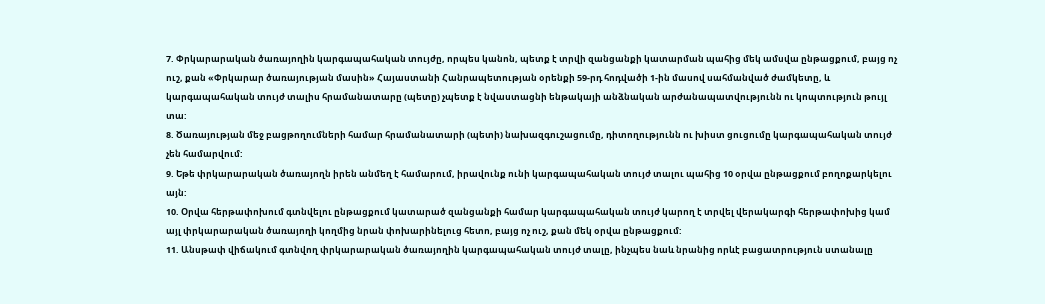7. Փրկարարական ծառայողին կարգապահական տույժը, որպես կանոն, պետք է տրվի զանցանքի կատարման պահից մեկ ամսվա ընթացքում, բայց ոչ ուշ, քան «Փրկարար ծառայության մասին» Հայաստանի Հանրապետության օրենքի 59-րդ հոդվածի 1-ին մասով սահմանված ժամկետը, և կարգապահական տույժ տալիս հրամանատարը (պետը) չպետք է նվաստացնի ենթակայի անձնական արժանապատվությունն ու կոպտություն թույլ տա:
8. Ծառայության մեջ բացթողումների համար հրամանատարի (պետի) նախազգուշացումը, դիտողությունն ու խիստ ցուցումը կարգապահական տույժ չեն համարվում:
9. Եթե փրկարարական ծառայողն իրեն անմեղ է համարում, իրավունք ունի կարգապահական տույժ տալու պահից 10 օրվա ընթացքում բողոքարկելու այն:
10. Օրվա հերթափոխում գտնվելու ընթացքում կատարած զանցանքի համար կարգապահական տույժ կարող է տրվել վերակարգի հերթափոխից կամ այլ փրկարարական ծառայողի կողմից նրան փոխարինելուց հետո, բայց ոչ ուշ, քան մեկ օրվա ընթացքում:
11. Անսթափ վիճակում գտնվող փրկարարական ծառայողին կարգապահական տույժ տալը, ինչպես նաև նրանից որևէ բացատրություն ստանալը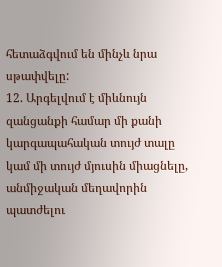հետաձգվում են մինչև նրա սթափվելը:
12. Արգելվում է միևնույն զանցանքի համար մի քանի կարգապահական տույժ տալը կամ մի տույժ մյուսին միացնելը, անմիջական մեղավորին պատժելու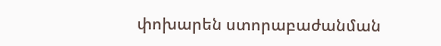փոխարեն ստորաբաժանման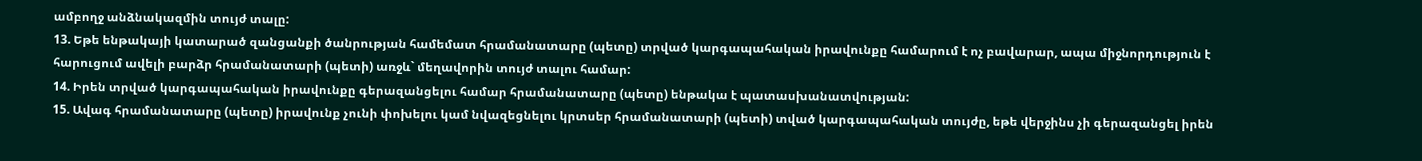ամբողջ անձնակազմին տույժ տալը:
13. Եթե ենթակայի կատարած զանցանքի ծանրության համեմատ հրամանատարը (պետը) տրված կարգապահական իրավունքը համարում է ոչ բավարար, ապա միջնորդություն է հարուցում ավելի բարձր հրամանատարի (պետի) առջև` մեղավորին տույժ տալու համար:
14. Իրեն տրված կարգապահական իրավունքը գերազանցելու համար հրամանատարը (պետը) ենթակա է պատասխանատվության:
15. Ավագ հրամանատարը (պետը) իրավունք չունի փոխելու կամ նվազեցնելու կրտսեր հրամանատարի (պետի) տված կարգապահական տույժը, եթե վերջինս չի գերազանցել իրեն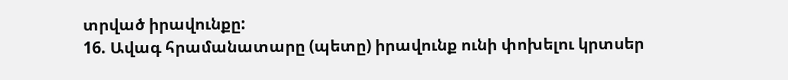տրված իրավունքը:
16. Ավագ հրամանատարը (պետը) իրավունք ունի փոխելու կրտսեր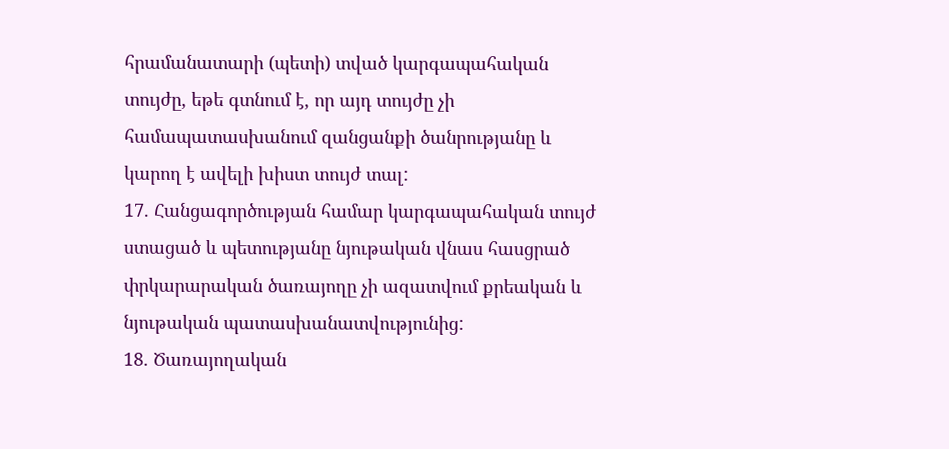հրամանատարի (պետի) տված կարգապահական տույժը, եթե գտնում է, որ այդ տույժը չի համապատասխանում զանցանքի ծանրությանը և կարող է ավելի խիստ տույժ տալ:
17. Հանցագործության համար կարգապահական տույժ ստացած և պետությանը նյութական վնաս հասցրած փրկարարական ծառայողը չի ազատվում քրեական և նյութական պատասխանատվությունից:
18. Ծառայողական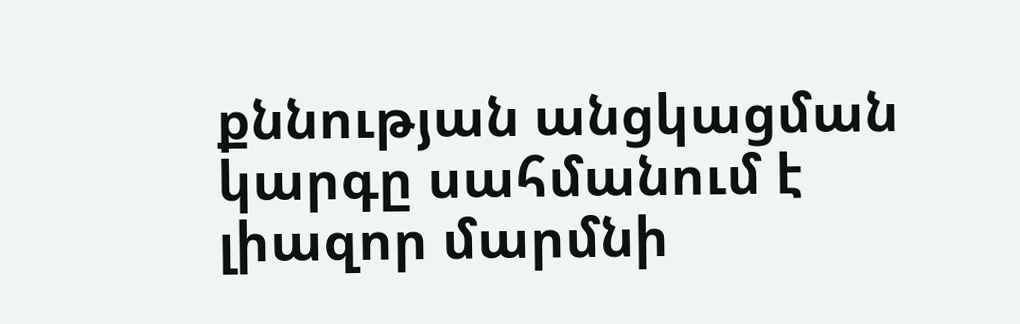քննության անցկացման կարգը սահմանում է լիազոր մարմնի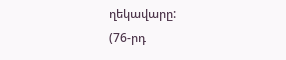ղեկավարը:
(76-րդ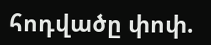հոդվածը փոփ.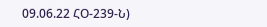09.06.22 ՀՕ-239-Ն)